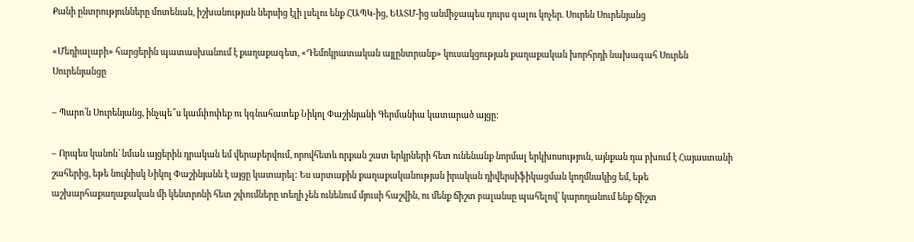Քանի ընտրությունները մոտենան, իշխանության ներսից էլի լսելու ենք ՀԱՊԿ-ից, ԵԱՏՄ-ից անմիջապես դուրս գալու կոչեր. Սուրեն Սուրենյանց

«Մեդիալաբի» հարցերին պատասխանում է քաղաքագետ, «Դեմոկրատական այլընտրանք» կուսակցության քաղաքական խորհրդի նախագահ Սուրեն Սուրենյանցը

– Պարո՛ն Սուրենյանց, ինչպե՞ս կամփոփեք ու կգնահատեք Նիկոլ Փաշինյանի Գերմանիա կատարած այցը:

– Որպես կանոն՝ նման այցերին դրական եմ վերաբերվում, որովհետև որքան շատ երկրների հետ ունենանք նորմալ երկխոսություն, այնքան դա բխում է Հայաստանի շահերից, եթե նույնիսկ Նիկոլ Փաշինյանն է այցը կատարել: Ես արտաքին քաղաքականության իրական դիվերսիֆիկացման կողմնակից եմ, եթե աշխարհաքաղաքական մի կենտրոնի հետ շփումները տեղի չեն ունենում մյուսի հաշվին, ու մենք ճիշտ բալանսը պահելով՝ կարողանում ենք ճիշտ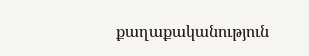քաղաքականություն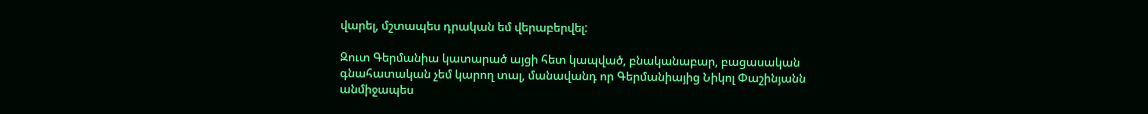վարել, մշտապես դրական եմ վերաբերվել:

Զուտ Գերմանիա կատարած այցի հետ կապված, բնականաբար, բացասական գնահատական չեմ կարող տալ, մանավանդ որ Գերմանիայից Նիկոլ Փաշինյանն անմիջապես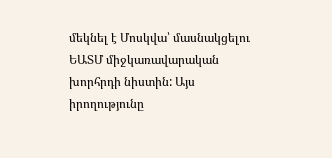մեկնել է Մոսկվա՝ մասնակցելու ԵԱՏՄ միջկառավարական խորհրդի նիստին: Այս իրողությունը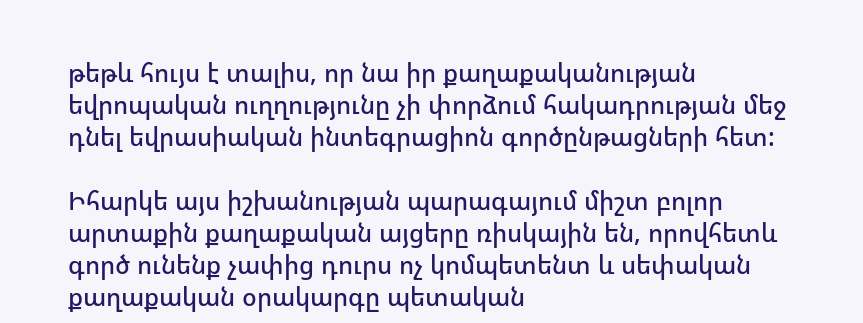թեթև հույս է տալիս, որ նա իր քաղաքականության եվրոպական ուղղությունը չի փորձում հակադրության մեջ դնել եվրասիական ինտեգրացիոն գործընթացների հետ:

Իհարկե այս իշխանության պարագայում միշտ բոլոր արտաքին քաղաքական այցերը ռիսկային են, որովհետև գործ ունենք չափից դուրս ոչ կոմպետենտ և սեփական քաղաքական օրակարգը պետական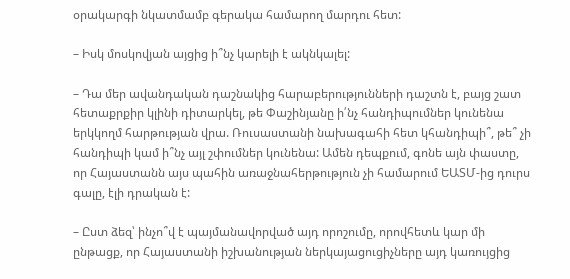օրակարգի նկատմամբ գերակա համարող մարդու հետ:

– Իսկ մոսկովյան այցից ի՞նչ կարելի է ակնկալել:

– Դա մեր ավանդական դաշնակից հարաբերությունների դաշտն է, բայց շատ հետաքրքիր կլինի դիտարկել, թե Փաշինյանը ի՛նչ հանդիպումներ կունենա երկկողմ հարթության վրա. Ռուսաստանի նախագահի հետ կհանդիպի՞, թե՞ չի հանդիպի կամ ի՞նչ այլ շփումներ կունենա: Ամեն դեպքում, գոնե այն փաստը, որ Հայաստանն այս պահին առաջնահերթություն չի համարում ԵԱՏՄ-ից դուրս գալը, էլի դրական է:

– Ըստ ձեզ՝ ինչո՞վ է պայմանավորված այդ որոշումը, որովհետև կար մի ընթացք, որ Հայաստանի իշխանության ներկայացուցիչները այդ կառույցից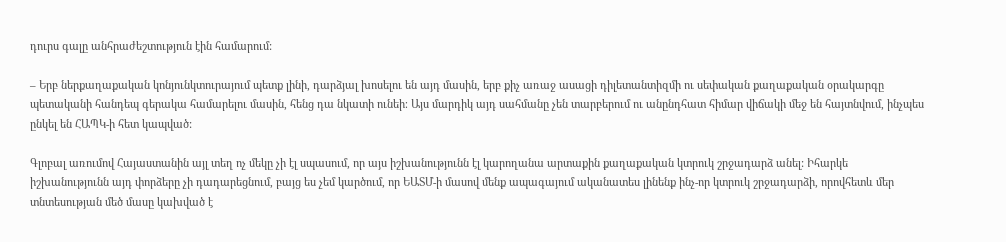դուրս գալը անհրաժեշտություն էին համարում:

– Երբ ներքաղաքական կոնյունկտուրայում պետք լինի, դարձյալ խոսելու են այդ մասին, երբ քիչ առաջ ասացի դիլետանտիզմի ու սեփական քաղաքական օրակարգը պետականի հանդեպ գերակա համարելու մասին, հենց դա նկատի ունեի։ Այս մարդիկ այդ սահմանը չեն տարբերում ու անընդհատ հիմար վիճակի մեջ են հայտնվում, ինչպես ընկել են ՀԱՊԿ-ի հետ կապված:

Գլոբալ առումով Հայաստանին այլ տեղ ոչ մեկը չի էլ սպասում, որ այս իշխանությունն էլ կարողանա արտաքին քաղաքական կտրուկ շրջադարձ անել: Իհարկե իշխանությունն այդ փորձերը չի դադարեցնում, բայց ես չեմ կարծում, որ ԵԱՏՄ-ի մասով մենք ապագայում ականատես լինենք ինչ-որ կտրուկ շրջադարձի, որովհետև մեր տնտեսության մեծ մասը կախված է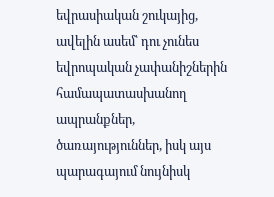եվրասիական շուկայից, ավելին ասեմ՝ դու չունես եվրոպական չափանիշներին համապատասխանող ապրանքներ, ծառայություններ, իսկ այս պարագայում նույնիսկ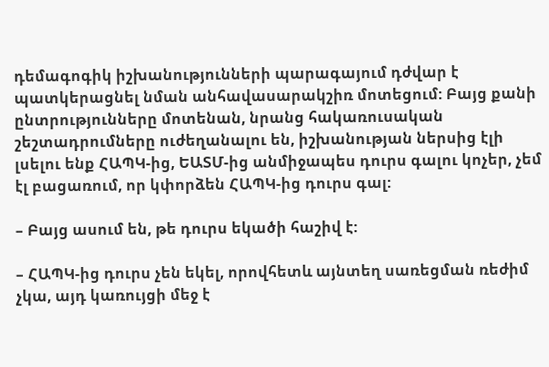դեմագոգիկ իշխանությունների պարագայում դժվար է պատկերացնել նման անհավասարակշիռ մոտեցում: Բայց քանի ընտրությունները մոտենան, նրանց հակառուսական շեշտադրումները ուժեղանալու են, իշխանության ներսից էլի լսելու ենք ՀԱՊԿ-ից, ԵԱՏՄ-ից անմիջապես դուրս գալու կոչեր, չեմ էլ բացառում, որ կփորձեն ՀԱՊԿ-ից դուրս գալ:

– Բայց ասում են, թե դուրս եկածի հաշիվ է:

– ՀԱՊԿ-ից դուրս չեն եկել, որովհետև այնտեղ սառեցման ռեժիմ չկա, այդ կառույցի մեջ է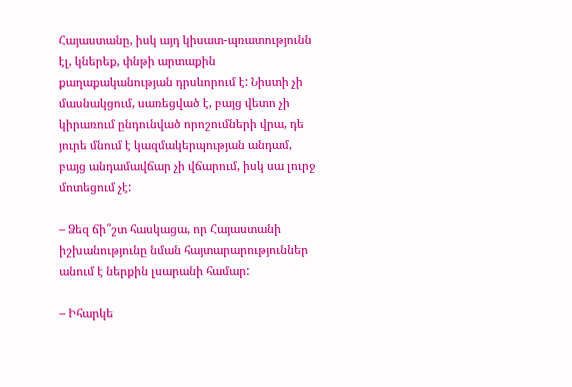Հայաստանը, իսկ այդ կիսատ-պռատությունն էլ, կներեք, փնթի արտաքին քաղաքականության դրսևորում է: Նիստի չի մասնակցում, սառեցված է, բայց վետո չի կիրառում ընդունված որոշումների վրա, դե յուրե մնում է կազմակերպության անդամ, բայց անդամավճար չի վճարում, իսկ սա լուրջ մոտեցում չէ:

– Ձեզ ճի՞շտ հասկացա, որ Հայաստանի իշխանությունը նման հայտարարություններ անում է ներքին լսարանի համար:

– Իհարկե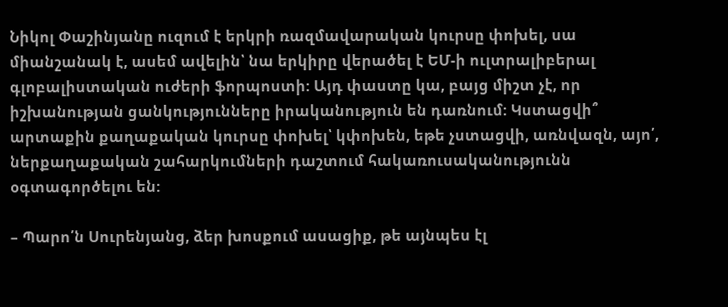Նիկոլ Փաշինյանը ուզում է երկրի ռազմավարական կուրսը փոխել, սա միանշանակ է, ասեմ ավելին՝ նա երկիրը վերածել է ԵՄ-ի ուլտրալիբերալ գլոբալիստական ուժերի ֆորպոստի: Այդ փաստը կա, բայց միշտ չէ, որ իշխանության ցանկությունները իրականություն են դառնում: Կստացվի՞ արտաքին քաղաքական կուրսը փոխել՝ կփոխեն, եթե չստացվի, առնվազն, այո՛, ներքաղաքական շահարկումների դաշտում հակառուսականությունն օգտագործելու են:

– Պարո՛ն Սուրենյանց, ձեր խոսքում ասացիք, թե այնպես էլ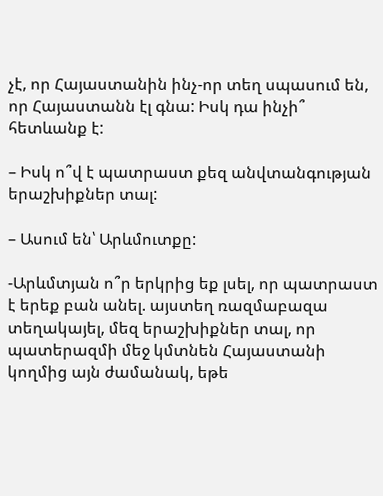չէ, որ Հայաստանին ինչ-որ տեղ սպասում են, որ Հայաստանն էլ գնա: Իսկ դա ինչի՞ հետևանք է:

– Իսկ ո՞վ է պատրաստ քեզ անվտանգության երաշխիքներ տալ:

– Ասում են՝ Արևմուտքը:

-Արևմտյան ո՞ր երկրից եք լսել, որ պատրաստ է երեք բան անել. այստեղ ռազմաբազա տեղակայել, մեզ երաշխիքներ տալ, որ պատերազմի մեջ կմտնեն Հայաստանի կողմից այն ժամանակ, եթե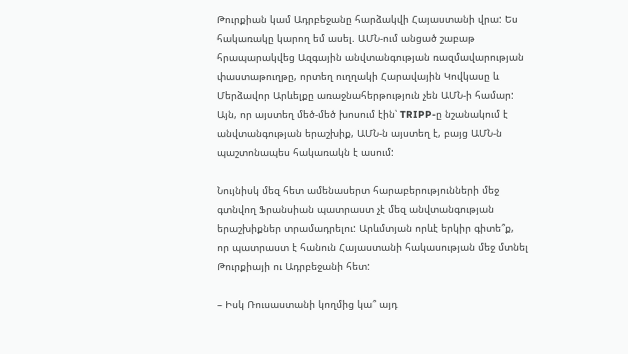Թուրքիան կամ Ադրբեջանը հարձակվի Հայաստանի վրա: Ես հակառակը կարող եմ ասել. ԱՄՆ-ում անցած շաբաթ հրապարակվեց Ազգային անվտանգության ռազմավարության փաստաթուղթը, որտեղ ուղղակի Հարավային Կովկասը և Մերձավոր Արևելքը առաջնահերթություն չեն ԱՄՆ-ի համար: Այն, որ այստեղ մեծ-մեծ խոսում էին՝ TRIPP-ը նշանակում է անվտանգության երաշխիք, ԱՄՆ-ն այստեղ է, բայց ԱՄՆ-ն պաշտոնապես հակառակն է ասում:

Նույնիսկ մեզ հետ ամենասերտ հարաբերությունների մեջ գտնվող Ֆրանսիան պատրաստ չէ մեզ անվտանգության երաշխիքներ տրամադրելու: Արևմտյան որևէ երկիր գիտե՞ք, որ պատրաստ է հանուն Հայաստանի հակասության մեջ մտնել Թուրքիայի ու Ադրբեջանի հետ:

– Իսկ Ռուսաստանի կողմից կա՞ այդ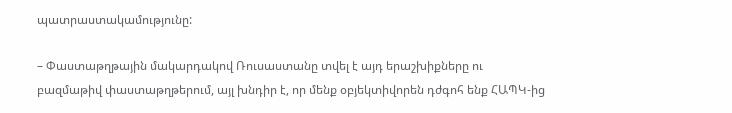պատրաստակամությունը:

– Փաստաթղթային մակարդակով Ռուսաստանը տվել է այդ երաշխիքները ու բազմաթիվ փաստաթղթերում, այլ խնդիր է, որ մենք օբյեկտիվորեն դժգոհ ենք ՀԱՊԿ-ից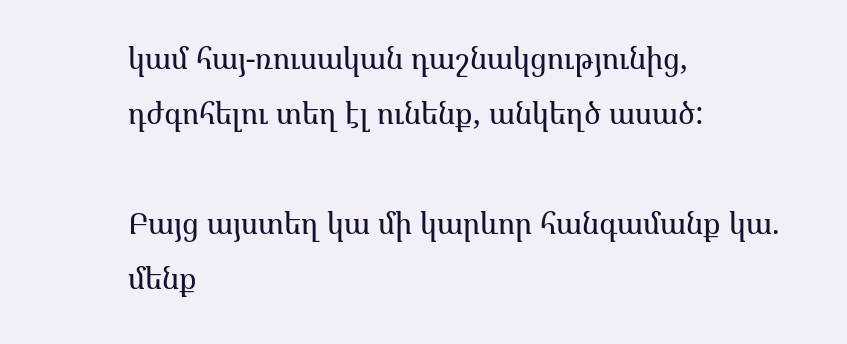կամ հայ-ռուսական դաշնակցությունից, դժգոհելու տեղ էլ ունենք, անկեղծ ասած:

Բայց այստեղ կա մի կարևոր հանգամանք կա. մենք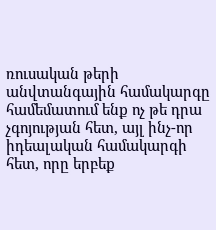ռուսական թերի անվտանգային համակարգը համեմատում ենք ոչ թե դրա չգոյության հետ, այլ ինչ-որ իդեալական համակարգի հետ, որը երբեք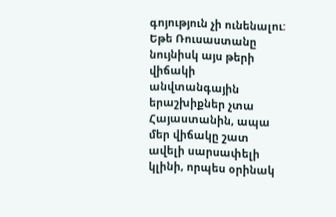գոյություն չի ունենալու: Եթե Ռուսաստանը նույնիսկ այս թերի վիճակի անվտանգային երաշխիքներ չտա Հայաստանին, ապա մեր վիճակը շատ ավելի սարսափելի կլինի, որպես օրինակ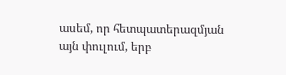ասեմ, որ հետպատերազմյան այն փուլում, երբ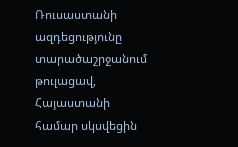Ռուսաստանի ազդեցությունը տարածաշրջանում թուլացավ, Հայաստանի համար սկսվեցին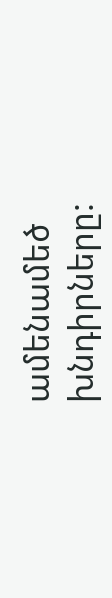ամենամեծ խնդիրները: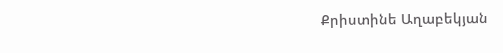Քրիստինե Աղաբեկյան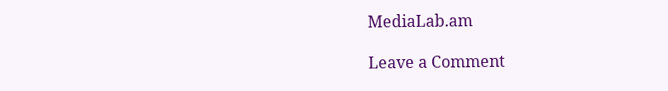MediaLab.am

Leave a Comment